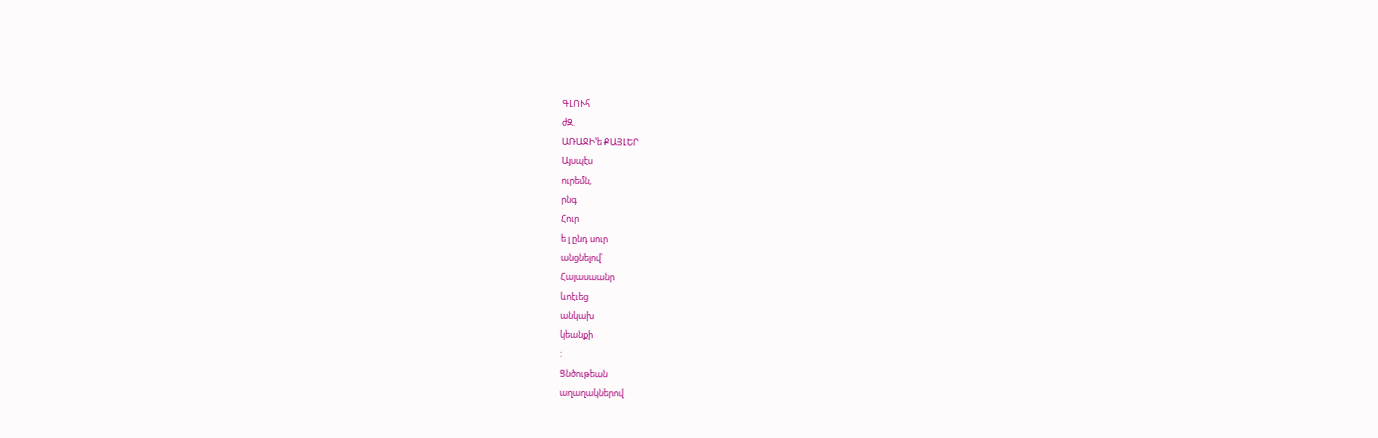ԳԼՈՒհ
ժԶ.
ԱՌԱՋԻ՚ե ՔԱՅԼԵՐ
Այսպէս
ուրեմն,
րնգ
Հուր
ե լ ընդ սուր
անցնելով՝
Հայասաանր
ևոէւեց
անկախ
կեանքի
:
Ցնծութեան
աղաղակներով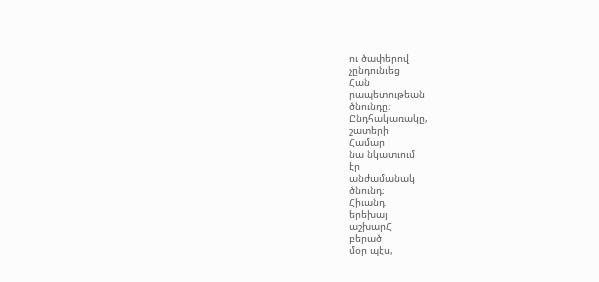ու ծափերով
չընդունւեց
Հան
րապետութեան
ծնունդը։
Ընդհակառակը,
շատերի
Համար
նա նկատւում
էր
անժամանակ
ծնունդ։
Հիւանդ
երեխայ
աշխարՀ
բերած
մօր պէս,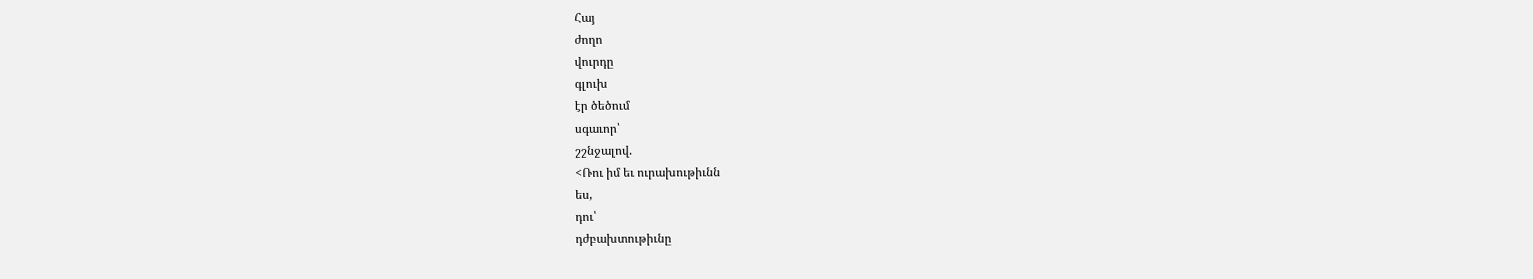Հայ
ժողո
վուրդը
գլուխ
էր ծեծում
սգաւոր՝
շշնջալով.
<Ռու իմ եւ ուրախութիւնն
ես,
դու՝
դժբախտութիւնը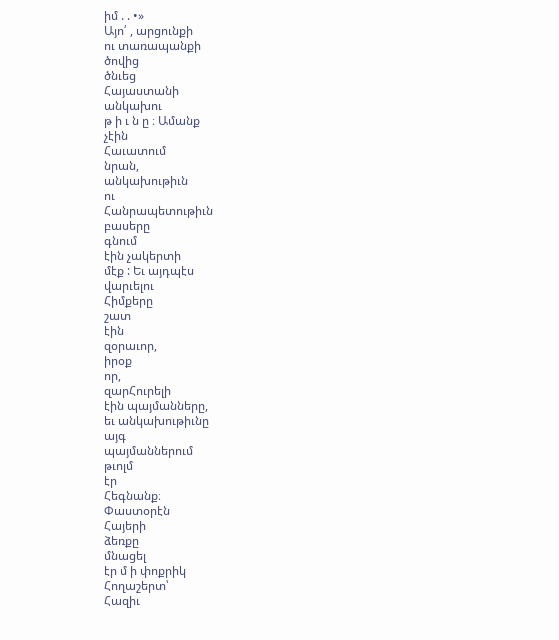իմ . . •»
Այո՛ , արցունքի
ու տառապանքի
ծովից
ծնւեց
Հայաստանի
անկախու
թ ի ւ ն ը ։ Ամանք
չէին
Հաւատում
նրան,
անկախութիւն
ու
Հանրապետութիւն
բասերը
գնում
էին չակերտի
մէք : Եւ այդպէս
վարւելու
Հիմքերը
շատ
էին
զօրաւոր,
իրօք
որ,
զարՀուրելի
էին պայմանները,
եւ անկախութիւնը
այգ
պայմաններում
թւոլմ
էր
Հեգնանք։
Փաստօրէն
Հայերի
ձեռքը
մնացել
էր մ ի փոքրիկ
Հողաշերտ՝
Հազիւ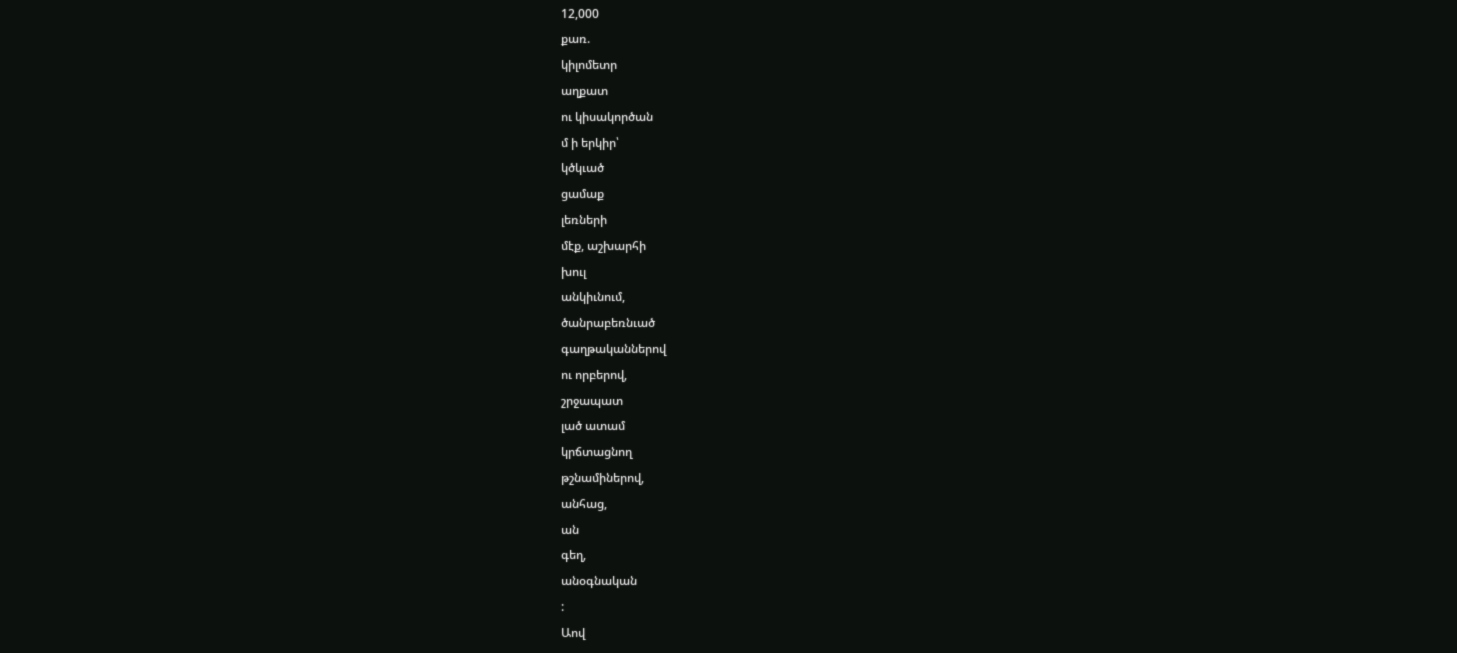12,000
քառ.
կիլոմետր
աղքատ
ու կիսակործան
մ ի երկիր՝
կծկւած
ցամաք
լեռների
մէք, աշխարհի
խուլ
անկիւնում,
ծանրաբեռնւած
գաղթականներով
ու որբերով,
շրջապատ
լած ատամ
կրճտացնող
թշնամիներով,
անհաց,
ան
գեղ,
անօգնական
:
Աով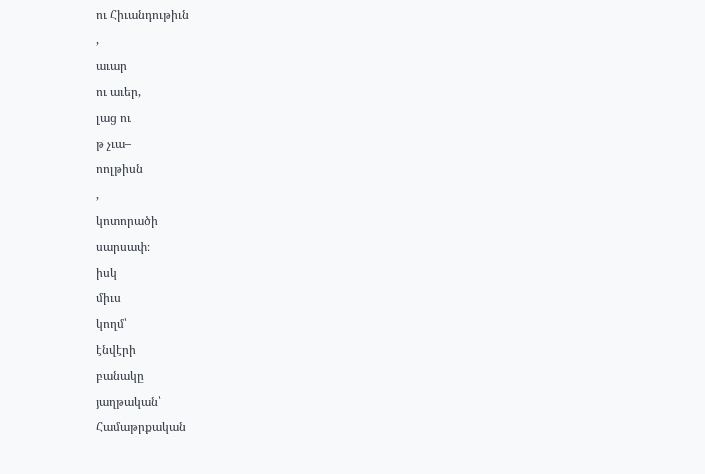ու Հիւանդութիւն
,
աւար
ու աւեր,
լաց ու
թ չւա–
ոոլթիսն
,
կոտորածի
սարսափ։
իսկ
միւս
կողմ՝
էնվէրի
բանակը
յաղթական՝
Համաթրքական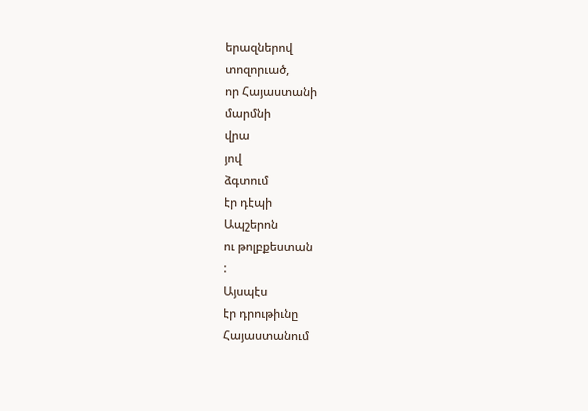երազներով
տոզորւած,
որ Հայաստանի
մարմնի
վրա
յով
ձգտում
էր դէպի
Ապշերոն
ու թոլբքեստան
:
Այսպէս
էր դրութիւնը
Հայաստանում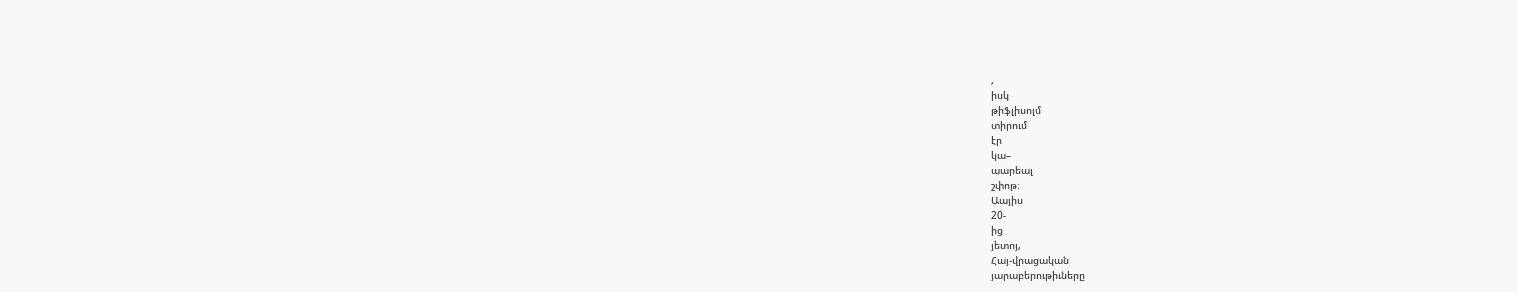,
իսկ
թիֆլիսոլմ
տիրում
էր
կա–
աարեալ
շփոթ։
Աայիս
20-
ից
յետոյ,
Հայ-վրացական
յարաբերութիւները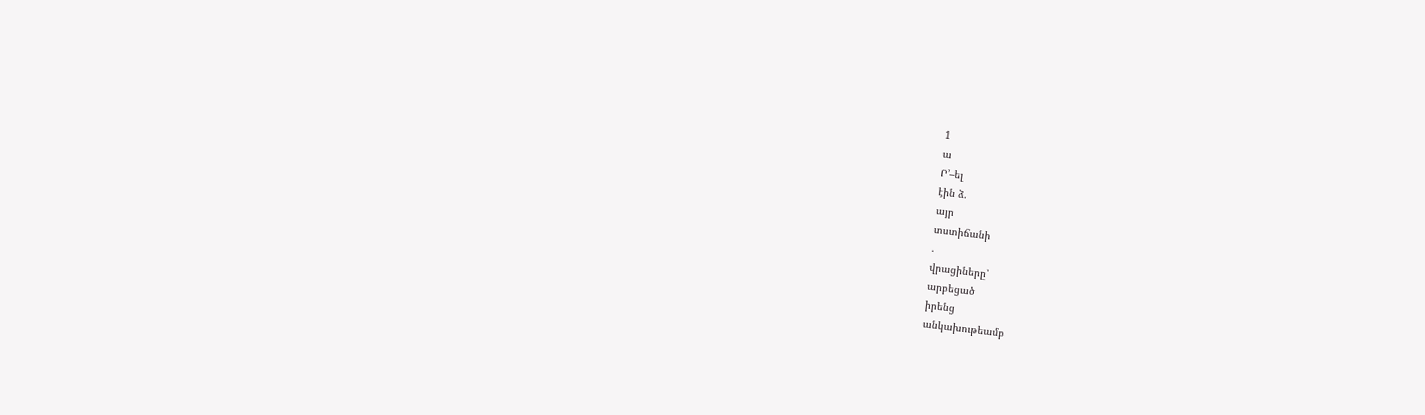1
ա
Ր՚–ել
էին ձ.
այր
տստիճանի
.
վրացիները՝
արբեցած
իրենց
անկախութեամբ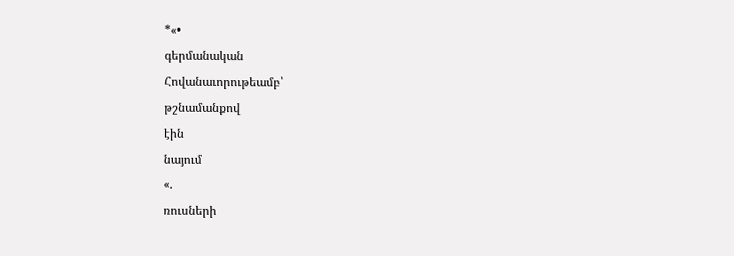*«•
գերմանական
Հովանաւորութեամբ՝
թշնամանքով
էին
նայում
«.
ռուսների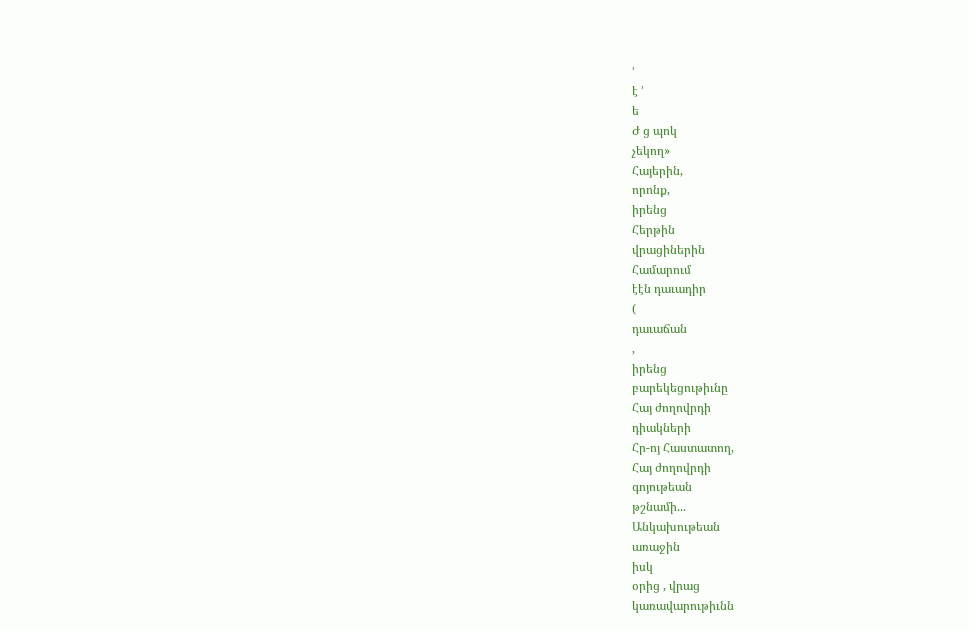՚
է ՚
ե
Ժ ց պոկ
չեկող»
Հայերին,
որոնք,
իրենց
Հերթին
վրացիներին
Համարում
էէն դաւադիր
(
դաւաճան
,
իրենց
բարեկեցութիւնը
Հայ ժողովրդի
դիակների
Հր-ոյ Հաստատող,
Հայ ժողովրդի
գոյութեան
թշնամի...
Անկախութեան
առաջին
իսկ
օրից , վրաց
կառավարութիւնն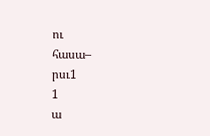ու
հասա–
րսւ1
1
ա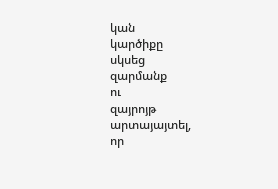կան
կարծիքը
սկսեց
զարմանք
ու
զայրոյթ
արտայայտել,
որ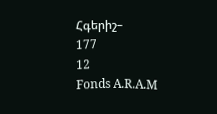Հգերիշ–
177
12
Fonds A.R.A.M